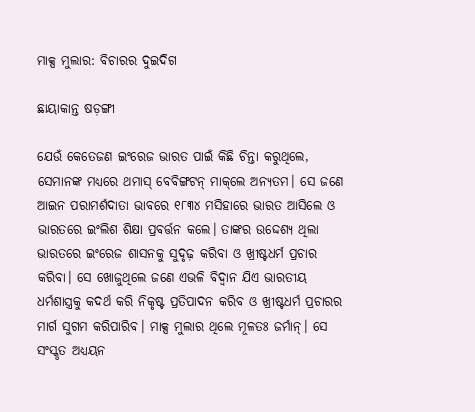ମାକ୍ସ ମୁଲାର: ବିଚାରର ଦୁଇଦିଗ

ଛାୟାକାନ୍ତ ଷଡ଼ଙ୍ଗୀ

ଯେଉଁ କେତେଜଣ ଇଂରେଜ ଭାରତ ପାଇଁ କିଛି ଚିନ୍ତା କରୁଥିଲେ, ସେମାନଙ୍କ ମଧ୍ୟରେ ଥମାସ୍‌ ବେବିଙ୍ଗଟନ୍‌ ମାକ୍‌ଲେ ଅନ୍ୟତମ। ସେ ଜଣେ ଆଇନ ପରାମର୍ଶଦାତା ଭାବରେ ୧୮୩୪ ମସିହାରେ ଭାରତ ଆସିଲେ ଓ ଭାରତରେ ଇଂଲିଶ ଶିକ୍ଷା ପ୍ରବର୍ତ୍ତନ କଲେ। ତାଙ୍କର ଉଦ୍ଦେଶ୍ୟ ଥିଲା ଭାରତରେ ଇଂରେଜ ଶାସନକୁ ସୁଦୃଢ଼ କରିବା ଓ ଖ୍ରୀଷ୍ଟଧର୍ମ ପ୍ରଚାର କରିବା। ସେ ଖୋଜୁଥିଲେ ଜଣେ ଏଭଳି ବିଦ୍ୱାନ ଯିଏ ଭାରତୀୟ ଧର୍ମଶାସ୍ତ୍ରକୁ କଦର୍ଥ କରି ନିକୃଷ୍ଟ ପ୍ରତିପାଦନ କରିବ ଓ ଖ୍ରୀଷ୍ଟଧର୍ମ ପ୍ରଚାରର ମାର୍ଗ ସୁଗମ କରିପାରିବ। ମାକ୍ସ ମୁଲାର ଥିଲେ ମୂଳତଃ ଜର୍ମାନ୍‌। ସେ ସଂସ୍କୃତ ଅଧ୍ୟୟନ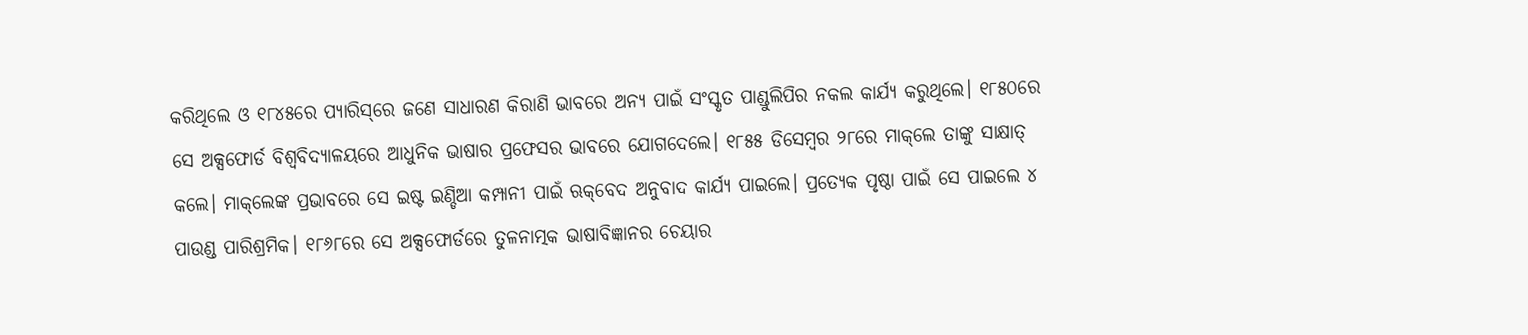କରିଥିଲେ ଓ ୧୮୪୫ରେ ପ୍ୟାରିସ୍‌ରେ ଜଣେ ସାଧାରଣ କିରାଣି ଭାବରେ ଅନ୍ୟ ପାଇଁ ସଂସ୍କୃତ ପାଣ୍ଡୁଲିପିର ନକଲ କାର୍ଯ୍ୟ କରୁଥିଲେ। ୧୮୫୦ରେ ସେ ଅକ୍ସଫୋର୍ଡ ବିଶ୍ୱବିଦ୍ୟାଳୟରେ ଆଧୁନିକ ଭାଷାର ପ୍ରଫେସର ଭାବରେ ଯୋଗଦେଲେ। ୧୮୫୫ ଡିସେମ୍ବର ୨୮ରେ ମାକ୍‌ଲେ ତାଙ୍କୁ ସାକ୍ଷାତ୍‌ କଲେ। ମାକ୍‌ଲେଙ୍କ ପ୍ରଭାବରେ ସେ ଇଷ୍ଟ ଇଣ୍ଡିଆ କମ୍ପାନୀ ପାଇଁ ଋକ୍‌ବେଦ ଅନୁବାଦ କାର୍ଯ୍ୟ ପାଇଲେ। ପ୍ରତ୍ୟେକ ପୃଷ୍ଠା ପାଇଁ ସେ ପାଇଲେ ୪ ପାଉଣ୍ଡ ପାରିଶ୍ରମିକ। ୧୮୬୮ରେ ସେ ଅକ୍ସଫୋର୍ଡରେ ତୁଳନାତ୍ମକ ଭାଷାବିଜ୍ଞାନର ଚେୟାର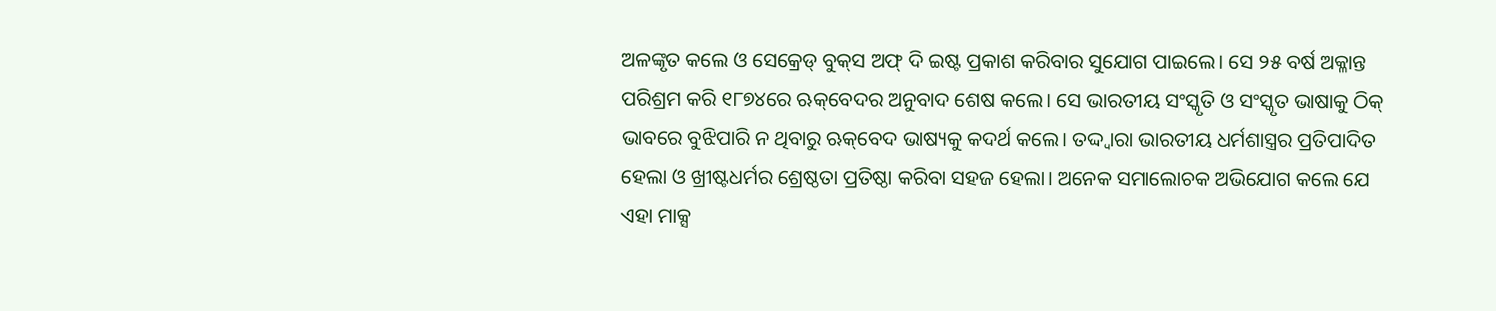ଅଳଙ୍କୃତ କଲେ ଓ ସେକ୍ରେଡ୍‌ ବୁକ୍‌ସ ଅଫ୍‌ ଦି ଇଷ୍ଟ ପ୍ରକାଶ କରିବାର ସୁଯୋଗ ପାଇଲେ। ସେ ୨୫ ବର୍ଷ ଅକ୍ଳାନ୍ତ ପରିଶ୍ରମ କରି ୧୮୭୪ରେ ଋକ୍‌ବେଦର ଅନୁବାଦ ଶେଷ କଲେ। ସେ ଭାରତୀୟ ସଂସ୍କୃତି ଓ ସଂସ୍କୃତ ଭାଷାକୁ ଠିକ୍‌ ଭାବରେ ବୁଝିପାରି ନ ଥିବାରୁ ଋକ୍‌ବେଦ ଭାଷ୍ୟକୁ କଦର୍ଥ କଲେ। ତଦ୍ଦ୍ବାରା ଭାରତୀୟ ଧର୍ମଶାସ୍ତ୍ରର ପ୍ରତିପାଦିତ ହେଲା ଓ ଖ୍ରୀଷ୍ଟଧର୍ମର ଶ୍ରେଷ୍ଠତା ପ୍ରତିଷ୍ଠା କରିବା ସହଜ ହେଲା। ଅନେକ ସମାଲୋଚକ ଅଭିଯୋଗ କଲେ ଯେ ଏହା ମାକ୍ସ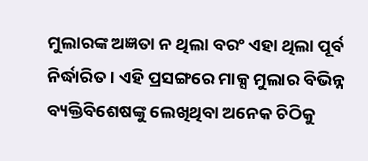ମୁଲାରଙ୍କ ଅଜ୍ଞତା ନ ଥିଲା ବରଂ ଏହା ଥିଲା ପୂର୍ବ ନିର୍ଦ୍ଧାରିତ। ଏହି ପ୍ରସଙ୍ଗରେ ମାକ୍ସ ମୁଲାର ବିଭିନ୍ନ ବ୍ୟକ୍ତିବିଶେଷଙ୍କୁ ଲେଖିଥିବା ଅନେକ ଚିଠିକୁ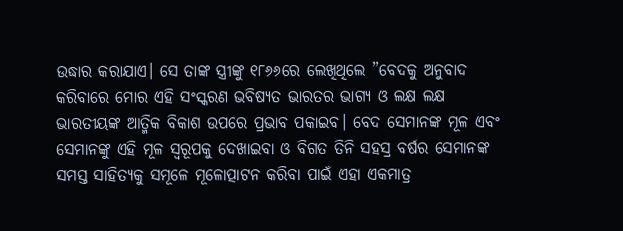ଉଦ୍ଧାର କରାଯାଏ। ସେ ତାଙ୍କ ସ୍ତ୍ରୀଙ୍କୁ ୧୮୬୬ରେ ଲେଖିଥିଲେ ”ବେଦକୁ ଅନୁବାଦ କରିବାରେ ମୋର ଏହି ସଂସ୍କରଣ ଭବିଷ୍ୟତ ଭାରତର ଭାଗ୍ୟ ଓ ଲକ୍ଷ ଲକ୍ଷ ଭାରତୀୟଙ୍କ ଆତ୍ମିକ ବିକାଶ ଉପରେ ପ୍ରଭାବ ପକାଇବ। ବେଦ ସେମାନଙ୍କ ମୂଳ ଏବଂ ସେମାନଙ୍କୁ ଏହି ମୂଳ ସ୍ବରୂପକୁ ଦେଖାଇବା ଓ ବିଗତ ତିନି ସହସ୍ର ବର୍ଷର ସେମାନଙ୍କ ସମସ୍ତ ସାହିତ୍ୟକୁ ସମୂଳେ ମୂଳୋତ୍ପାଟନ କରିବା ପାଇଁ ଏହା ଏକମାତ୍ର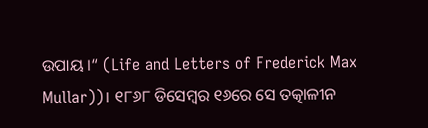ଉପାୟ ।“ (Life and Letters of Frederick Max Mullar))। ୧୮୬୮ ଡିସେମ୍ବର ୧୬ରେ ସେ ତତ୍କାଳୀନ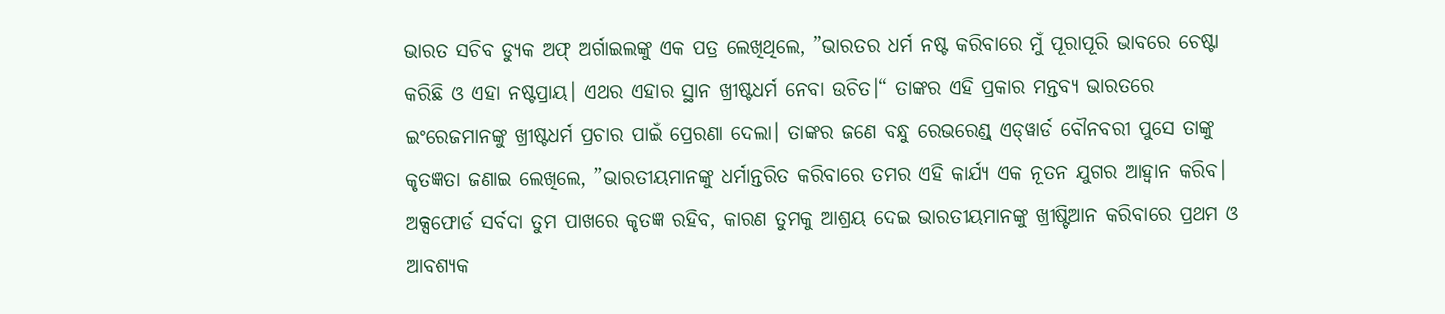ଭାରତ ସଚିବ ଡ୍ୟୁକ ଅଫ୍‌ ଅର୍ଗାଇଲଙ୍କୁ ଏକ ପତ୍ର ଲେଖିଥିଲେ, ”ଭାରତର ଧର୍ମ ନଷ୍ଟ କରିବାରେ ମୁଁ ପୂରାପୂରି ଭାବରେ ଚେଷ୍ଟା କରିଛି ଓ ଏହା ନଷ୍ଟପ୍ରାୟ। ଏଥର ଏହାର ସ୍ଥାନ ଖ୍ରୀଷ୍ଟଧର୍ମ ନେବା ଉଚିତ।“ ତାଙ୍କର ଏହି ପ୍ରକାର ମନ୍ତବ୍ୟ ଭାରତରେ ଇଂରେଜମାନଙ୍କୁ ଖ୍ରୀଷ୍ଟଧର୍ମ ପ୍ରଚାର ପାଇଁ ପ୍ରେରଣା ଦେଲା। ତାଙ୍କର ଜଣେ ବନ୍ଧୁ ରେଭରେଣ୍ଡ୍‌ ଏଡ୍‌ୱାର୍ଡ ବୌନବରୀ ପୁସେ ତାଙ୍କୁ କୃତଜ୍ଞତା ଜଣାଇ ଲେଖିଲେ, ”ଭାରତୀୟମାନଙ୍କୁ ଧର୍ମାନ୍ତରିତ କରିବାରେ ତମର ଏହି କାର୍ଯ୍ୟ ଏକ ନୂତନ ଯୁଗର ଆହ୍ବାନ କରିବ। ଅକ୍ସଫୋର୍ଡ ସର୍ବଦା ତୁମ ପାଖରେ କୃତଜ୍ଞ ରହିବ, କାରଣ ତୁମକୁ ଆଶ୍ରୟ ଦେଇ ଭାରତୀୟମାନଙ୍କୁ ଖ୍ରୀଷ୍ଟିଆନ କରିବାରେ ପ୍ରଥମ ଓ ଆବଶ୍ୟକ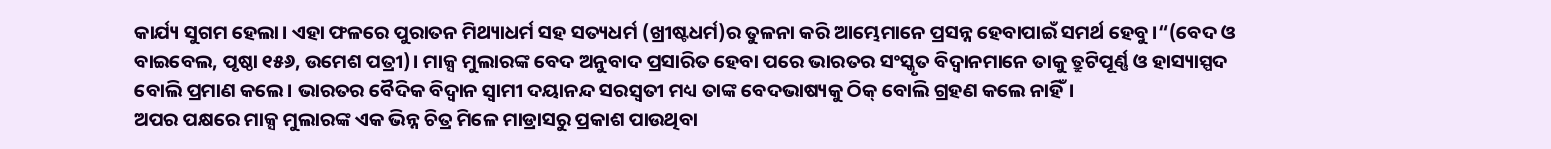କାର୍ଯ୍ୟ ସୁଗମ ହେଲା। ଏହା ଫଳରେ ପୁରାତନ ମିଥ୍ୟାଧର୍ମ ସହ ସତ୍ୟଧର୍ମ (ଖ୍ରୀଷ୍ଟଧର୍ମ)ର ତୁଳନା କରି ଆମ୍ଭେମାନେ ପ୍ରସନ୍ନ ହେବାପାଇଁ ସମର୍ଥ ହେବୁ।“(ବେଦ ଓ ବାଇବେଲ, ପୃଷ୍ଠା ୧୫୬, ଉମେଶ ପତ୍ରୀ)। ମାକ୍ସ ମୁଲାରଙ୍କ ବେଦ ଅନୁବାଦ ପ୍ରସାରିତ ହେବା ପରେ ଭାରତର ସଂସ୍କୃତ ବିଦ୍ୱାନମାନେ ତାକୁ ତ୍ରୁଟିପୂର୍ଣ୍ଣ ଓ ହାସ୍ୟାସ୍ପଦ ବୋଲି ପ୍ରମାଣ କଲେ। ଭାରତର ବୈଦିକ ବିଦ୍ୱାନ ସ୍ବାମୀ ଦୟାନନ୍ଦ ସରସ୍ବତୀ ମଧ୍ୟ ତାଙ୍କ ବେଦଭାଷ୍ୟକୁ ଠିକ୍‌ ବୋଲି ଗ୍ରହଣ କଲେ ନାହିଁ।
ଅପର ପକ୍ଷରେ ମାକ୍ସ ମୁଲାରଙ୍କ ଏକ ଭିନ୍ନ ଚିତ୍ର ମିଳେ ମାଡ୍ରାସରୁ ପ୍ରକାଶ ପାଉଥିବା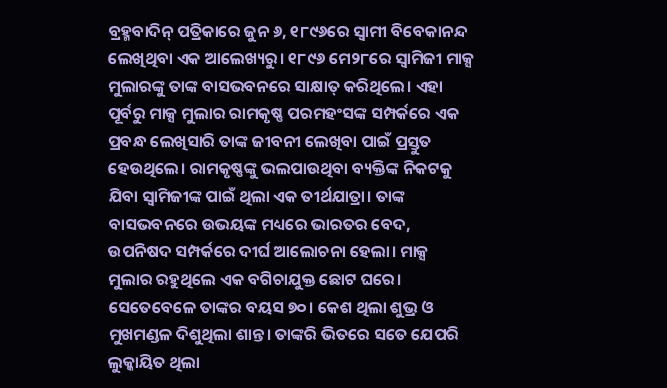ବ୍ରହ୍ମବାଦିନ୍‌ ପତ୍ରିକାରେ ଜୁନ ୬, ୧୮୯୬ରେ ସ୍ବାମୀ ବିବେକାନନ୍ଦ ଲେଖିଥିବା ଏକ ଆଲେଖ୍ୟରୁ। ୧୮୯୬ ମେ୨୮ରେ ସ୍ବାମିଜୀ ମାକ୍ସ ମୁଲାରଙ୍କୁ ତାଙ୍କ ବାସଭବନରେ ସାକ୍ଷାତ୍‌ କରିଥିଲେ। ଏହା ପୂର୍ବରୁ ମାକ୍ସ ମୁଲାର ରାମକୃଷ୍ଣ ପରମହଂସଙ୍କ ସମ୍ପର୍କରେ ଏକ ପ୍ରବନ୍ଧ ଲେଖିସାରି ତାଙ୍କ ଜୀବନୀ ଲେଖିବା ପାଇଁ ପ୍ରସ୍ତୁତ ହେଉଥିଲେ। ରାମକୃଷ୍ଣଙ୍କୁ ଭଲପାଉଥିବା ବ୍ୟକ୍ତିଙ୍କ ନିକଟକୁ ଯିବା ସ୍ବାମିଜୀଙ୍କ ପାଇଁ ଥିଲା ଏକ ତୀର୍ଥଯାତ୍ରା। ତାଙ୍କ ବାସଭବନରେ ଉଭୟଙ୍କ ମଧ୍ୟରେ ଭାରତର ବେଦ, ଉପନିଷଦ ସମ୍ପର୍କରେ ଦୀର୍ଘ ଆଲୋଚନା ହେଲା। ମାକ୍ସ ମୁଲାର ରହୁଥିଲେ ଏକ ବଗିଚାଯୁକ୍ତ ଛୋଟ ଘରେ। ସେତେବେଳେ ତାଙ୍କର ବୟସ ୭୦। କେଶ ଥିଲା ଶୁଭ୍ର ଓ ମୁଖମଣ୍ଡଳ ଦିଶୁଥିଲା ଶାନ୍ତ। ତାଙ୍କରି ଭିତରେ ସତେ ଯେପରି ଲୁକ୍କାୟିତ ଥିଲା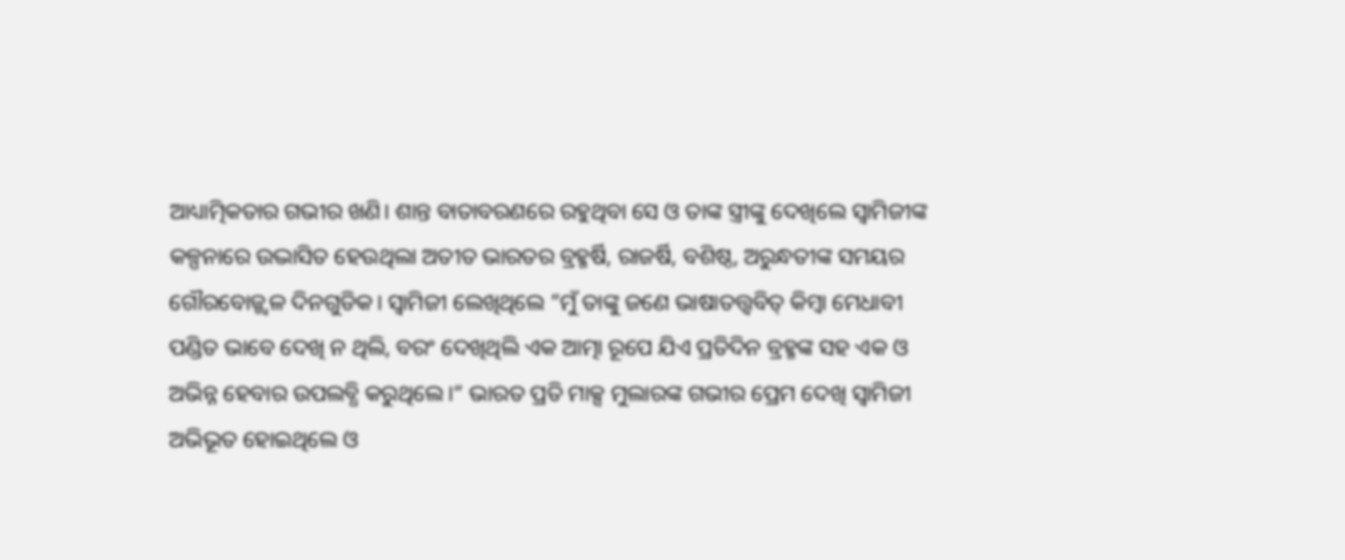ଆଧ୍ୟାତ୍ମିକତାର ଗଭୀର ଖଣି। ଶାନ୍ତ ବାତାବରଣରେ ରହୁଥିବା ସେ ଓ ତାଙ୍କ ସ୍ତ୍ରୀଙ୍କୁ ଦେଖିଲେ ସ୍ବାମିଜୀଙ୍କ କଳ୍ପନାରେ ଉଦ୍ଭାସିତ ହେଉଥିଲା ଅତୀତ ଭାରତର ବ୍ରହ୍ମର୍ଷି, ରାଜର୍ଷି, ବଶିଷ୍ଠ, ଅରୁନ୍ଧତୀଙ୍କ ସମୟର ଗୌରବୋଜ୍ଜ୍ୱଳ ଦିନଗୁଡିକ। ସ୍ବାମିଜୀ ଲେଖିଥିଲେ ”ମୁଁ ତାଙ୍କୁ ଜଣେ ଭାଷାତତ୍ତ୍ୱବିତ୍‌ କିମ୍ବା ମେଧାବୀ ପଣ୍ଡିତ ଭାବେ ଦେଖି ନ ଥିଲି, ବରଂ ଦେଖିଥିଲି ଏକ ଆତ୍ମା ରୂପେ ଯିଏ ପ୍ରତିଦିନ ବ୍ରହ୍ମଙ୍କ ସହ ଏକ ଓ ଅଭିନ୍ନ ହେବାର ଉପଲବ୍ଧି କରୁଥିଲେ।“ ଭାରତ ପ୍ରତି ମାକ୍ସ ମୁଲାରଙ୍କ ଗଭୀର ପ୍ରେମ ଦେଖି ସ୍ବାମିଜୀ ଅଭିଭୂତ ହୋଇଥିଲେ ଓ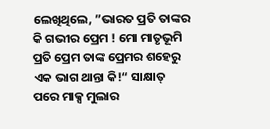ଲେଖିଥିଲେ, ”ଭାରତ ପ୍ରତି ତାଙ୍କର କି ଗଭୀର ପ୍ରେମ ! ମୋ ମାତୃଭୂମି ପ୍ରତି ପ୍ରେମ ତାଙ୍କ ପ୍ରେମର ଶହେରୁ ଏକ ଭାଗ ଥାନ୍ତା କି!“ ସାକ୍ଷାତ୍‌ ପରେ ମାକ୍ସ ମୁଲାର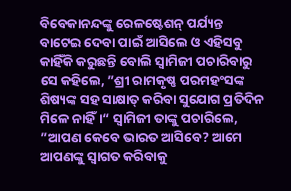ବିବେକାନନ୍ଦଙ୍କୁ ରେଳଷ୍ଟେଶନ୍‌ ପର୍ଯ୍ୟନ୍ତ ବାଟେଇ ଦେବା ପାଇଁ ଆସିଲେ ଓ ଏହିସବୁ କାହିଁକି କରୁଛନ୍ତି ବୋଲି ସ୍ବାମିଜୀ ପଚାରିବାରୁ ସେ କହିଲେ, ”ଶ୍ରୀ ରାମକୃଷ୍ଣ ପରମହଂସଙ୍କ ଶିଷ୍ୟଙ୍କ ସହ ସାକ୍ଷାତ୍‌ କରିବା ସୁଯୋଗ ପ୍ରତିଦିନ ମିଳେ ନାହିଁ।“ ସ୍ବାମିଜୀ ତାଙ୍କୁ ପଚାରିଲେ, ”ଆପଣ କେବେ ଭାରତ ଆସିବେ? ଆମେ ଆପଣଙ୍କୁ ସ୍ବାଗତ କରିବାକୁ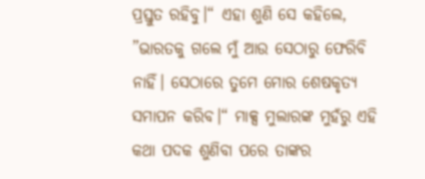ପ୍ରସ୍ତୁତ ରହିବୁ।“ ଏହା ଶୁଣି ସେ କହିଲେ, ”ଭାରତକୁ ଗଲେ ମୁଁ ଆଉ ସେଠାରୁ ଫେରିବି ନାହିଁ। ସେଠାରେ ତୁମେ ମୋର ଶେଷକୃତ୍ୟ ସମାପନ କରିବ।“ ମାକ୍ସ ମୁଲାରଙ୍କ ମୁହଁରୁ ଏହି କଥା ପଦକ ଶୁଣିବା ପରେ ତାଙ୍କର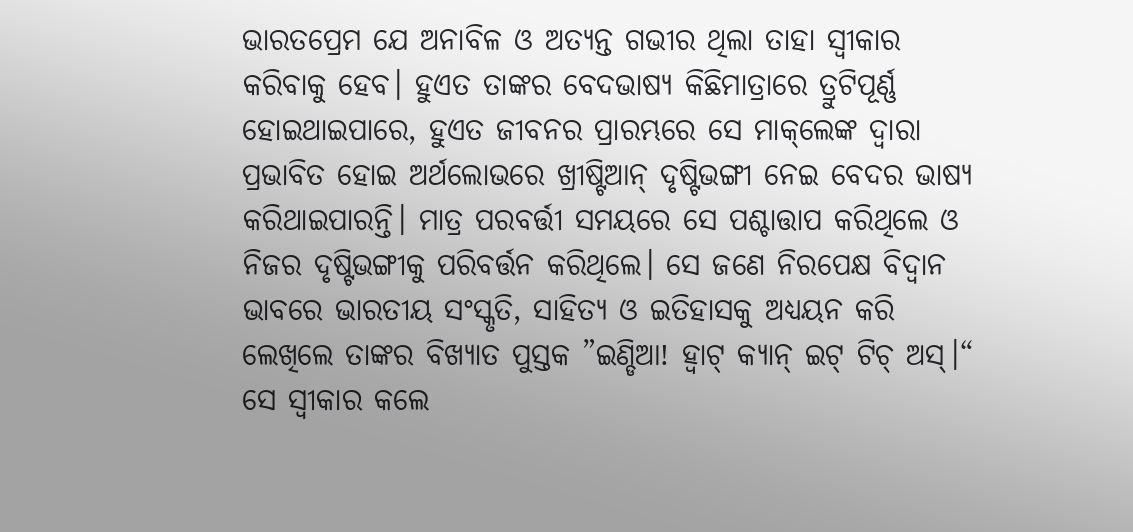ଭାରତପ୍ରେମ ଯେ ଅନାବିଳ ଓ ଅତ୍ୟନ୍ତ ଗଭୀର ଥିଲା ତାହା ସ୍ବୀକାର କରିବାକୁ ହେବ। ହୁଏତ ତାଙ୍କର ବେଦଭାଷ୍ୟ କିଛିମାତ୍ରାରେ ତ୍ରୁଟିପୂର୍ଣ୍ଣ ହୋଇଥାଇପାରେ, ହୁଏତ ଜୀବନର ପ୍ରାରମ୍ଭରେ ସେ ମାକ୍‌ଲେଙ୍କ ଦ୍ୱାରା ପ୍ରଭାବିତ ହୋଇ ଅର୍ଥଲୋଭରେ ଖ୍ରୀଷ୍ଟିଆନ୍‌ ଦୃଷ୍ଟିଭଙ୍ଗୀ ନେଇ ବେଦର ଭାଷ୍ୟ କରିଥାଇପାରନ୍ତି। ମାତ୍ର ପରବର୍ତ୍ତୀ ସମୟରେ ସେ ପଶ୍ଚାତ୍ତାପ କରିଥିଲେ ଓ ନିଜର ଦୃଷ୍ଟିଭଙ୍ଗୀକୁ ପରିବର୍ତ୍ତନ କରିଥିଲେ। ସେ ଜଣେ ନିରପେକ୍ଷ ବିଦ୍ୱାନ ଭାବରେ ଭାରତୀୟ ସଂସ୍କୃତି, ସାହିତ୍ୟ ଓ ଇତିହାସକୁ ଅଧ୍ୟୟନ କରି ଲେଖିଲେ ତାଙ୍କର ବିଖ୍ୟାତ ପୁସ୍ତକ ”ଇଣ୍ଡିଆ! ହ୍ବାଟ୍‌ କ୍ୟାନ୍‌ ଇଟ୍‌ ଟିଚ୍‌ ଅସ୍‌।“ ସେ ସ୍ବୀକାର କଲେ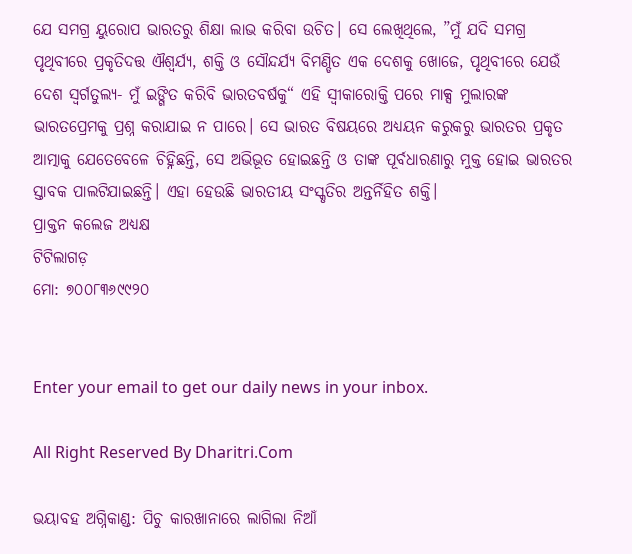ଯେ ସମଗ୍ର ୟୁରୋପ ଭାରତରୁ ଶିକ୍ଷା ଲାଭ କରିବା ଉଚିତ। ସେ ଲେଖିଥିଲେ, ”ମୁଁ ଯଦି ସମଗ୍ର ପୃଥିବୀରେ ପ୍ରକୃତିଦତ୍ତ ଐଶ୍ୱର୍ଯ୍ୟ, ଶକ୍ତି ଓ ସୌନ୍ଦର୍ଯ୍ୟ ବିମଣ୍ଡିତ ଏକ ଦେଶକୁ ଖୋଜେ, ପୃଥିବୀରେ ଯେଉଁ ଦେଶ ସ୍ବର୍ଗତୁଲ୍ୟ- ମୁଁ ଇଙ୍ଗିତ କରିବି ଭାରତବର୍ଷକୁ“ ଏହି ସ୍ବୀକାରୋକ୍ତି ପରେ ମାକ୍ସ ମୁଲାରଙ୍କ ଭାରତପ୍ରେମକୁ ପ୍ରଶ୍ନ କରାଯାଇ ନ ପାରେ। ସେ ଭାରତ ବିଷୟରେ ଅଧ୍ୟୟନ କରୁକରୁ ଭାରତର ପ୍ରକୃତ ଆତ୍ମାକୁ ଯେତେବେଳେ ଚିହ୍ନିଛନ୍ତି, ସେ ଅଭିଭୂତ ହୋଇଛନ୍ତି ଓ ତାଙ୍କ ପୂର୍ବଧାରଣାରୁ ମୁକ୍ତ ହୋଇ ଭାରତର ସ୍ତାବକ ପାଲଟିଯାଇଛନ୍ତି। ଏହା ହେଉଛି ଭାରତୀୟ ସଂସ୍କୃତିର ଅନ୍ତର୍ନିହିତ ଶକ୍ତି।
ପ୍ରାକ୍ତନ କଲେଜ ଅଧ୍ୟକ୍ଷ
ଟିଟିଲାଗଡ଼
ମୋ: ୭୦୦୮୩୬୯୯୨୦


Enter your email to get our daily news in your inbox.

All Right Reserved By Dharitri.Com

ଭୟାବହ ଅଗ୍ନିକାଣ୍ଡ: ପିଚୁ କାରଖାନାରେ ଲାଗିଲା ନିଆଁ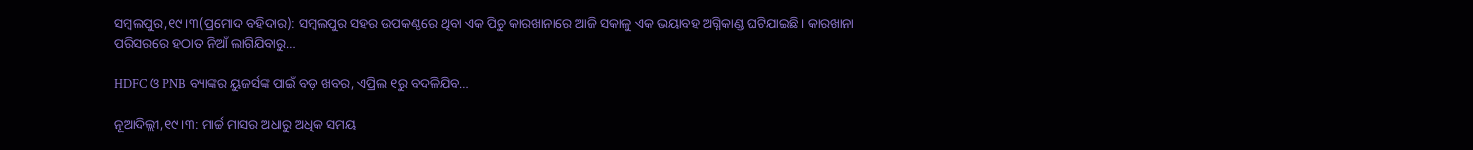ସମ୍ବଲପୁର,୧୯।୩(ପ୍ରମୋଦ ବହିଦାର): ସମ୍ବଲପୁର ସହର ଉପକଣ୍ଠରେ ଥିବା ଏକ ପିଚୁ କାରଖାନାରେ ଆଜି ସକାଳୁ ଏକ ଭୟାବହ ଅଗ୍ନିକାଣ୍ଡ ଘଟିଯାଇଛି। କାରଖାନା ପରିସରରେ ହଠାତ ନିଆଁ ଲାଗିଯିବାରୁ…

HDFC ଓ PNB ବ୍ୟାଙ୍କର ୟୁଜର୍ସଙ୍କ ପାଇଁ ବଡ଼ ଖବର, ଏପ୍ରିଲ ୧ରୁ ବଦଳିଯିବ…

ନୂଆଦିଲ୍ଲୀ,୧୯।୩: ମାର୍ଚ୍ଚ ମାସର ଅଧାରୁ ଅଧିକ ସମୟ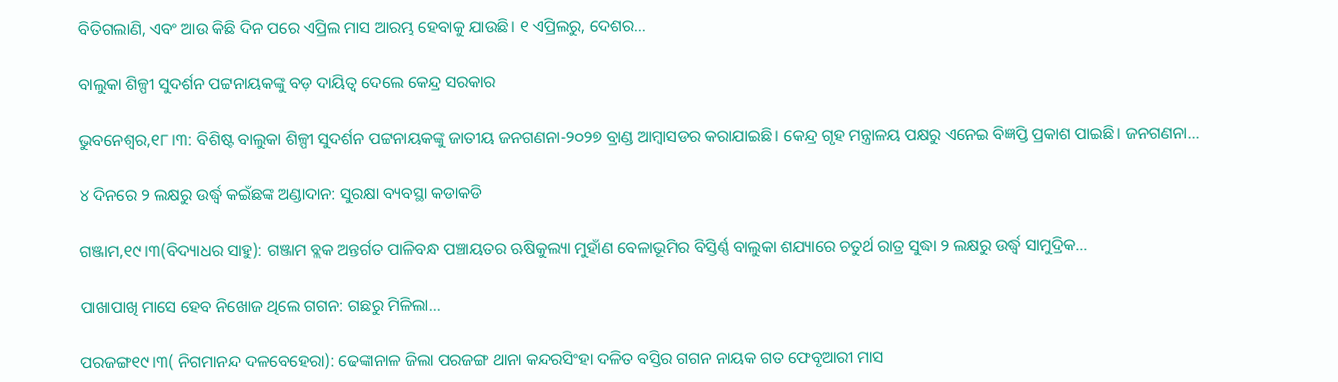ବିତିଗଲାଣି, ଏବଂ ଆଉ କିଛି ଦିନ ପରେ ଏପ୍ରିଲ ମାସ ଆରମ୍ଭ ହେବାକୁ ଯାଉଛି। ୧ ଏପ୍ରିଲରୁ, ଦେଶର…

ବାଲୁକା ଶିଳ୍ପୀ ସୁଦର୍ଶନ ପଟ୍ଟନାୟକଙ୍କୁ ବଡ଼ ଦାୟିତ୍ୱ ଦେଲେ କେନ୍ଦ୍ର ସରକାର

ଭୁବନେଶ୍ୱର,୧୮।୩: ବିଶିଷ୍ଟ ବାଲୁକା ଶିଳ୍ପୀ ସୁଦର୍ଶନ ପଟ୍ଟନାୟକଙ୍କୁ ଜାତୀୟ ଜନଗଣନା-୨୦୨୭ ବ୍ରାଣ୍ଡ ଆମ୍ବାସଡର କରାଯାଇଛି। କେନ୍ଦ୍ର ଗୃହ ମନ୍ତ୍ରାଳୟ ପକ୍ଷରୁ ଏନେଇ ବିଜ୍ଞପ୍ତି ପ୍ରକାଶ ପାଇଛି। ଜନଗଣନା…

୪ ଦିନରେ ୨ ଲକ୍ଷରୁ ଉର୍ଦ୍ଧ୍ୱ କଇଁଛଙ୍କ ଅଣ୍ଡାଦାନ: ସୁରକ୍ଷା ବ୍ୟବସ୍ଥା କଡାକଡି

ଗଞ୍ଜାମ,୧୯।୩(ବିଦ୍ୟାଧର ସାହୁ): ଗଞ୍ଜାମ ବ୍ଲକ ଅନ୍ତର୍ଗତ ପାଳିବନ୍ଧ ପଞ୍ଚାୟତର ଋଷିକୁଲ୍ୟା ମୁହାଁଣ ବେଳାଭୂମିର ବିସ୍ତିର୍ଣ୍ଣ ବାଲୁକା ଶଯ୍ୟାରେ ଚତୁର୍ଥ ରାତ୍ର ସୁଦ୍ଧା ୨ ଲକ୍ଷରୁ ଉର୍ଦ୍ଧ୍ୱ ସାମୁଦ୍ରିକ…

ପାଖାପାଖି ମାସେ ହେବ ନିଖୋଜ ଥିଲେ ଗଗନ: ଗଛରୁ ମିଳିଲା…

ପରଜଙ୍ଗ୧୯।୩( ନିଗମାନନ୍ଦ ଦଳବେହେରା): ଢେଙ୍କାନାଳ ଜିଲା ପରଜଙ୍ଗ ଥାନା କନ୍ଦରସିଂହା ଦଳିତ ବସ୍ତିର ଗଗନ ନାୟକ ଗତ ଫେବୃଆରୀ ମାସ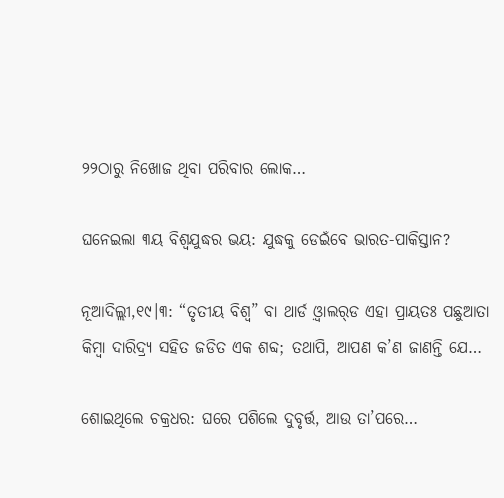୨୨ଠାରୁ ନିଖୋଜ ଥିବା ପରିବାର ଲୋକ…

ଘନେଇଲା ୩ୟ ବିଶ୍ୱଯୁଦ୍ଧର ଭୟ: ଯୁଦ୍ଧକୁ ଡେଇଁବେ ଭାରତ-ପାକିସ୍ତାନ?

ନୂଆଦିଲ୍ଲୀ,୧୯।୩: “ତୃତୀୟ ବିଶ୍ୱ” ବା ଥାର୍ଡ ଓ଼୍ବାଲର୍‌ଡ ଏହା ପ୍ରାୟତଃ ପଛୁଆତା କିମ୍ୱା ଦାରିଦ୍ର୍ୟ ସହିତ ଜଡିତ ଏକ ଶବ୍ଦ; ତଥାପି, ଆପଣ କ’ଣ ଜାଣନ୍ତି ଯେ…

ଶୋଇଥିଲେ ଚକ୍ରଧର: ଘରେ ପଶିଲେ ଦୁବୃର୍ତ୍ତ, ଆଉ ତା’ପରେ…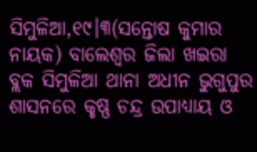ସିମୁଳିଆ,୧୯।୩(ସନ୍ତୋଷ କୁମାର ନାୟକ) ବାଲେଶ୍ୱର ଜିଲା ଖଇରା ବ୍ଲକ ସିମୁଳିଆ ଥାନା ଅଧୀନ ଭୁଗୁପୁର ଶାସନରେ କୃଷ୍ଣ ଚନ୍ଦ୍ର ଉପାଧ୍ୟାୟ ଓ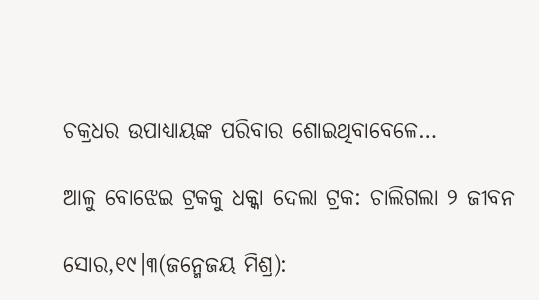ଚକ୍ରଧର ଉପାଧ୍ୟାୟଙ୍କ ପରିବାର ଶୋଇଥିବାବେଳେ…

ଆଳୁ ବୋଝେଇ ଟ୍ରକକୁ ଧକ୍କା ଦେଲା ଟ୍ରକ: ଚାଲିଗଲା ୨ ଜୀବନ

ସୋର,୧୯।୩(ଜନ୍ମେଜୟ ମିଶ୍ର):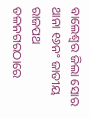ବାଲେଶ୍ୱର ଜିଲା ସୋର ଥାନା ୧୬ନଂ ଜାତୀୟ ରାଜପଥ ତଳନଗରଠାରେ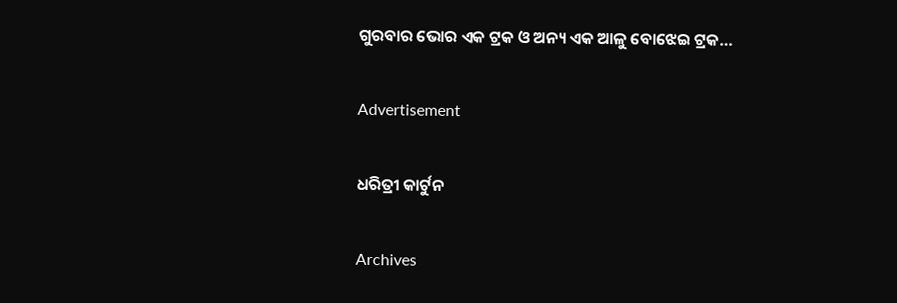ଗୁରବାର ଭୋର ଏକ ଟ୍ରକ ଓ ଅନ୍ୟ ଏକ ଆଳୁ ବୋଝେଇ ଟ୍ରକ…

Advertisement

ଧରିତ୍ରୀ କାର୍ଟୁନ

Archives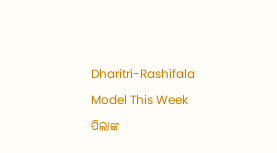Dharitri-Rashifala

Model This Week

ପିଲାଙ୍କ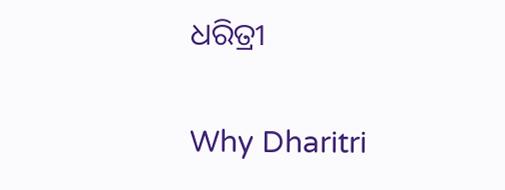ଧରିତ୍ରୀ

Why Dharitri